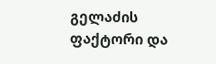გელაძის ფაქტორი და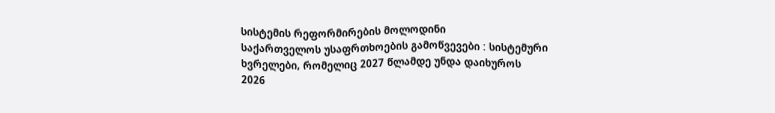სისტემის რეფორმირების მოლოდინი
საქართველოს უსაფრთხოების გამოწვევები : სისტემური ხვრელები, რომელიც 2027 წლამდე უნდა დაიხუროს
2026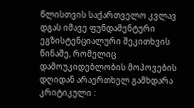წლისთვის საქართველო კვლავ დგას იმავე ფუნდამენტური ეგზისტენციალური შეკითხვის წინაშე, რომელიც დამოუკიდებლობის მოპოვების დღიდან არაერთხელ გამხდარა კრიტიკული :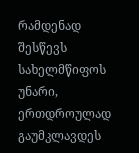რამდენად შესწევს სახელმწიფოს უნარი, ერთდროულად გაუმკლავდეს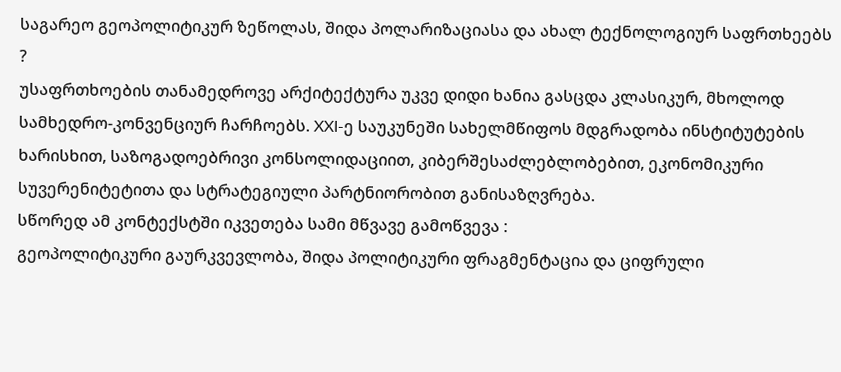საგარეო გეოპოლიტიკურ ზეწოლას, შიდა პოლარიზაციასა და ახალ ტექნოლოგიურ საფრთხეებს ?
უსაფრთხოების თანამედროვე არქიტექტურა უკვე დიდი ხანია გასცდა კლასიკურ, მხოლოდ სამხედრო-კონვენციურ ჩარჩოებს. XXI-ე საუკუნეში სახელმწიფოს მდგრადობა ინსტიტუტების ხარისხით, საზოგადოებრივი კონსოლიდაციით, კიბერშესაძლებლობებით, ეკონომიკური სუვერენიტეტითა და სტრატეგიული პარტნიორობით განისაზღვრება.
სწორედ ამ კონტექსტში იკვეთება სამი მწვავე გამოწვევა :
გეოპოლიტიკური გაურკვევლობა, შიდა პოლიტიკური ფრაგმენტაცია და ციფრული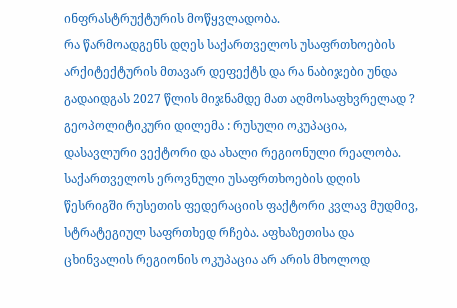ინფრასტრუქტურის მოწყვლადობა.
რა წარმოადგენს დღეს საქართველოს უსაფრთხოების არქიტექტურის მთავარ დეფექტს და რა ნაბიჯები უნდა გადაიდგას 2027 წლის მიჯნამდე მათ აღმოსაფხვრელად ?
გეოპოლიტიკური დილემა : რუსული ოკუპაცია, დასავლური ვექტორი და ახალი რეგიონული რეალობა.
საქართველოს ეროვნული უსაფრთხოების დღის წესრიგში რუსეთის ფედერაციის ფაქტორი კვლავ მუდმივ, სტრატეგიულ საფრთხედ რჩება. აფხაზეთისა და ცხინვალის რეგიონის ოკუპაცია არ არის მხოლოდ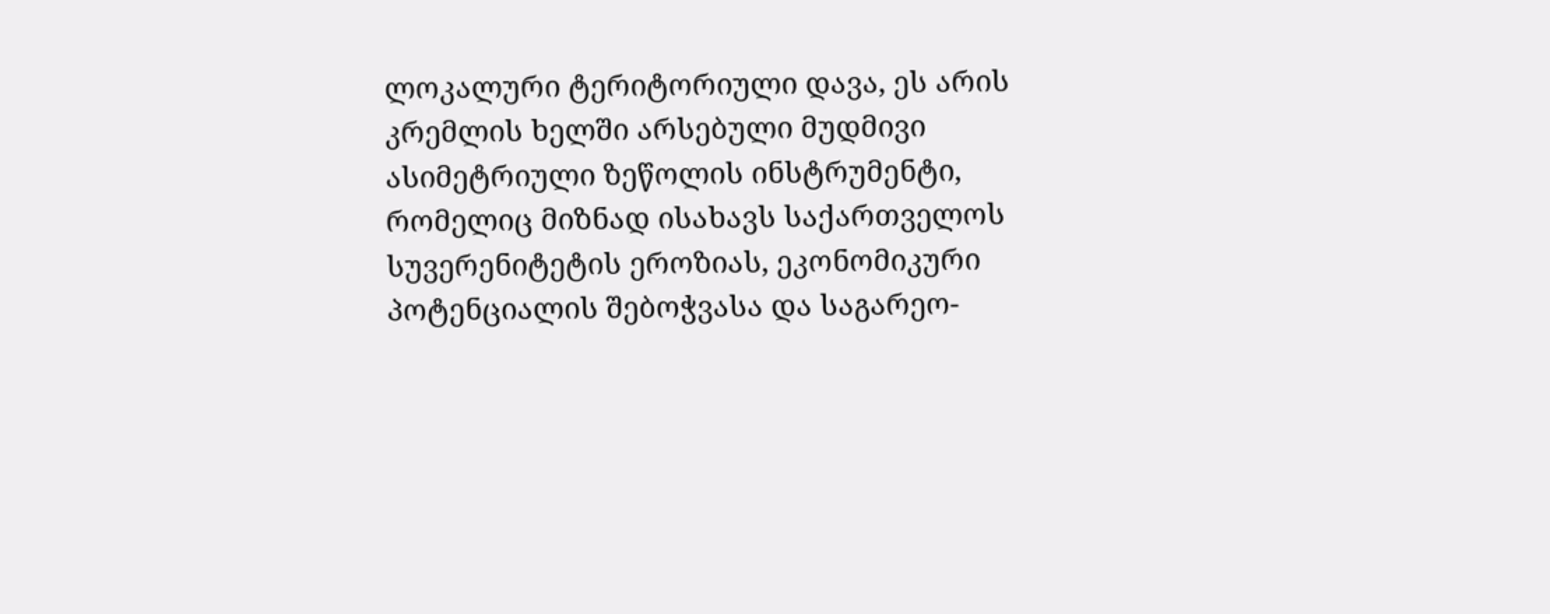ლოკალური ტერიტორიული დავა, ეს არის კრემლის ხელში არსებული მუდმივი ასიმეტრიული ზეწოლის ინსტრუმენტი, რომელიც მიზნად ისახავს საქართველოს სუვერენიტეტის ეროზიას, ეკონომიკური პოტენციალის შებოჭვასა და საგარეო-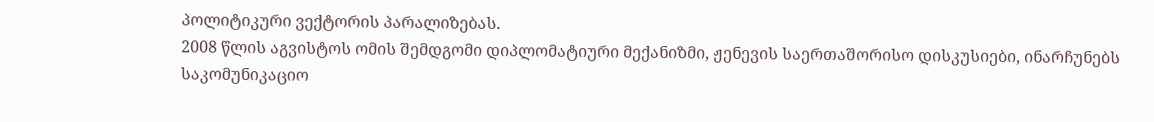პოლიტიკური ვექტორის პარალიზებას.
2008 წლის აგვისტოს ომის შემდგომი დიპლომატიური მექანიზმი, ჟენევის საერთაშორისო დისკუსიები, ინარჩუნებს საკომუნიკაციო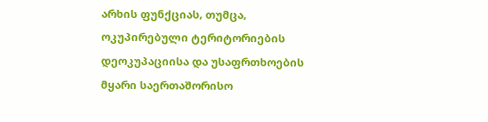არხის ფუნქციას, თუმცა, ოკუპირებული ტერიტორიების დეოკუპაციისა და უსაფრთხოების მყარი საერთაშორისო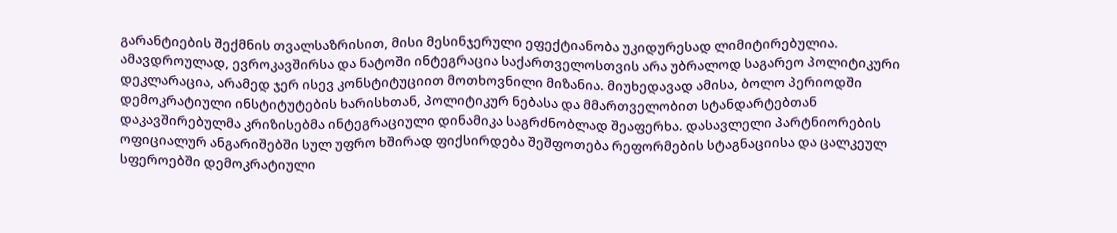გარანტიების შექმნის თვალსაზრისით, მისი მესინჯერული ეფექტიანობა უკიდურესად ლიმიტირებულია.
ამავდროულად, ევროკავშირსა და ნატოში ინტეგრაცია საქართველოსთვის არა უბრალოდ საგარეო პოლიტიკური დეკლარაცია, არამედ ჯერ ისევ კონსტიტუციით მოთხოვნილი მიზანია. მიუხედავად ამისა, ბოლო პერიოდში დემოკრატიული ინსტიტუტების ხარისხთან, პოლიტიკურ ნებასა და მმართველობით სტანდარტებთან დაკავშირებულმა კრიზისებმა ინტეგრაციული დინამიკა საგრძნობლად შეაფერხა. დასავლელი პარტნიორების ოფიციალურ ანგარიშებში სულ უფრო ხშირად ფიქსირდება შეშფოთება რეფორმების სტაგნაციისა და ცალკეულ სფეროებში დემოკრატიული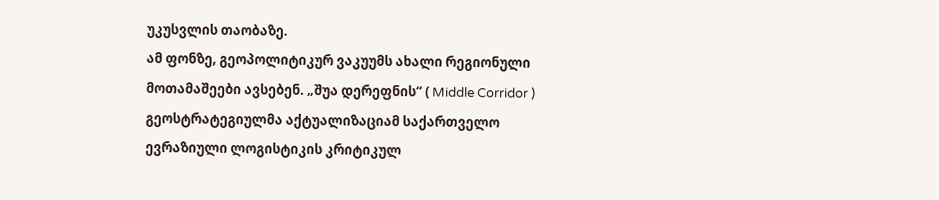უკუსვლის თაობაზე.
ამ ფონზე, გეოპოლიტიკურ ვაკუუმს ახალი რეგიონული მოთამაშეები ავსებენ. „შუა დერეფნის“ ( Middle Corridor ) გეოსტრატეგიულმა აქტუალიზაციამ საქართველო ევრაზიული ლოგისტიკის კრიტიკულ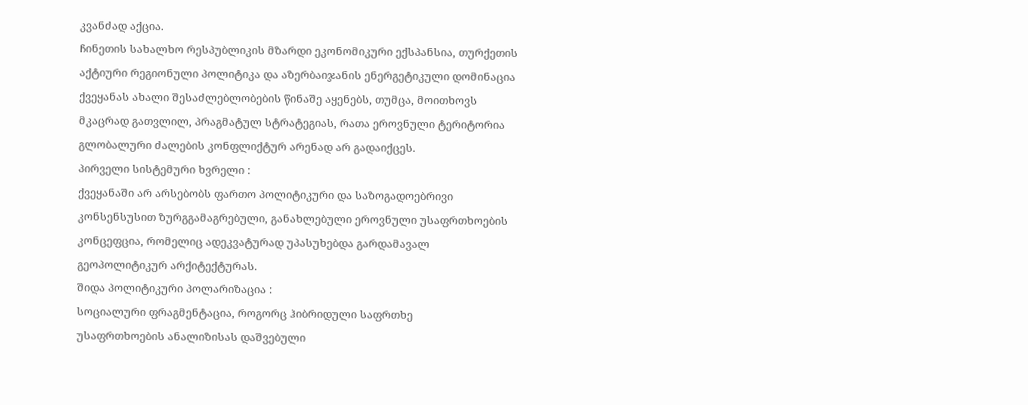კვანძად აქცია.
ჩინეთის სახალხო რესპუბლიკის მზარდი ეკონომიკური ექსპანსია, თურქეთის აქტიური რეგიონული პოლიტიკა და აზერბაიჯანის ენერგეტიკული დომინაცია ქვეყანას ახალი შესაძლებლობების წინაშე აყენებს, თუმცა, მოითხოვს მკაცრად გათვლილ, პრაგმატულ სტრატეგიას, რათა ეროვნული ტერიტორია გლობალური ძალების კონფლიქტურ არენად არ გადაიქცეს.
პირველი სისტემური ხვრელი :
ქვეყანაში არ არსებობს ფართო პოლიტიკური და საზოგადოებრივი კონსენსუსით ზურგგამაგრებული, განახლებული ეროვნული უსაფრთხოების კონცეფცია, რომელიც ადეკვატურად უპასუხებდა გარდამავალ გეოპოლიტიკურ არქიტექტურას.
შიდა პოლიტიკური პოლარიზაცია :
სოციალური ფრაგმენტაცია, როგორც ჰიბრიდული საფრთხე
უსაფრთხოების ანალიზისას დაშვებული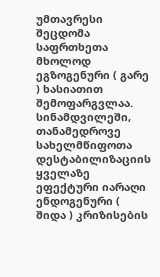უმთავრესი შეცდომა საფრთხეთა მხოლოდ ეგზოგენური ( გარე ) ხასიათით შემოფარგვლაა. სინამდვილეში, თანამედროვე სახელმწიფოთა დესტაბილიზაციის ყველაზე ეფექტური იარაღი ენდოგენური ( შიდა ) კრიზისების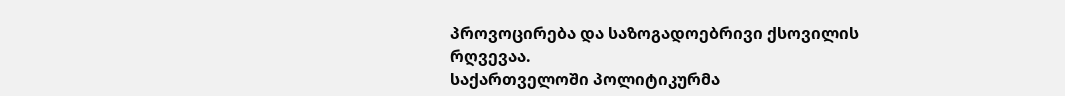პროვოცირება და საზოგადოებრივი ქსოვილის რღვევაა.
საქართველოში პოლიტიკურმა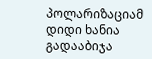პოლარიზაციამ დიდი ხანია გადააბიჯა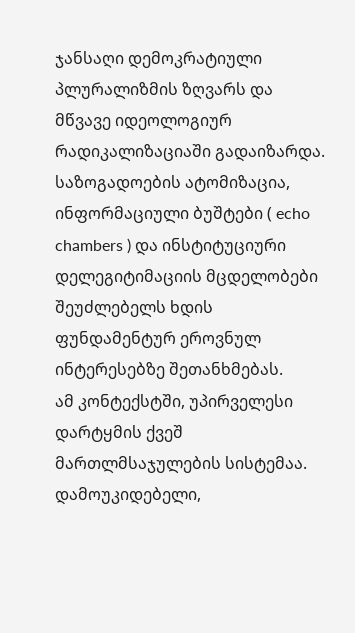ჯანსაღი დემოკრატიული პლურალიზმის ზღვარს და მწვავე იდეოლოგიურ რადიკალიზაციაში გადაიზარდა. საზოგადოების ატომიზაცია, ინფორმაციული ბუშტები ( echo chambers ) და ინსტიტუციური დელეგიტიმაციის მცდელობები შეუძლებელს ხდის ფუნდამენტურ ეროვნულ ინტერესებზე შეთანხმებას.
ამ კონტექსტში, უპირველესი დარტყმის ქვეშ მართლმსაჯულების სისტემაა. დამოუკიდებელი,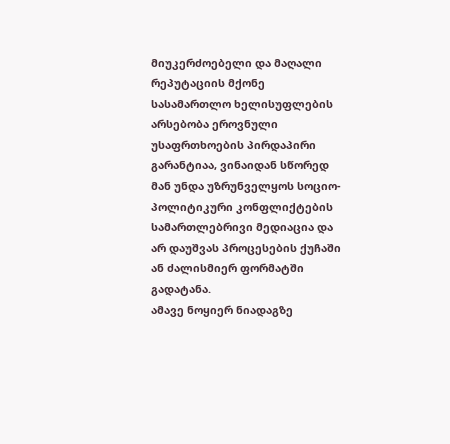მიუკერძოებელი და მაღალი რეპუტაციის მქონე სასამართლო ხელისუფლების არსებობა ეროვნული უსაფრთხოების პირდაპირი გარანტიაა, ვინაიდან სწორედ მან უნდა უზრუნველყოს სოციო-პოლიტიკური კონფლიქტების სამართლებრივი მედიაცია და არ დაუშვას პროცესების ქუჩაში ან ძალისმიერ ფორმატში გადატანა.
ამავე ნოყიერ ნიადაგზე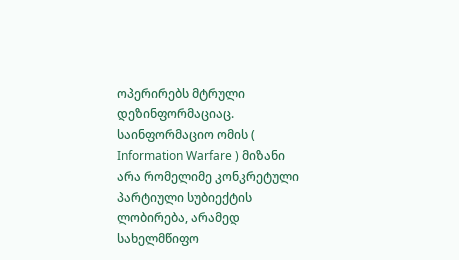ოპერირებს მტრული დეზინფორმაციაც. საინფორმაციო ომის ( Information Warfare ) მიზანი არა რომელიმე კონკრეტული პარტიული სუბიექტის ლობირება, არამედ სახელმწიფო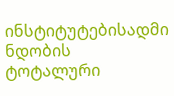ინსტიტუტებისადმი ნდობის ტოტალური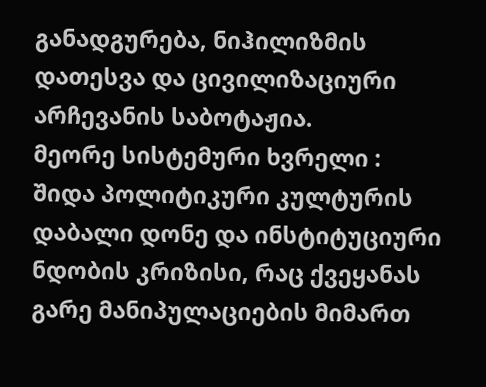განადგურება, ნიჰილიზმის დათესვა და ცივილიზაციური არჩევანის საბოტაჟია.
მეორე სისტემური ხვრელი :
შიდა პოლიტიკური კულტურის დაბალი დონე და ინსტიტუციური ნდობის კრიზისი, რაც ქვეყანას გარე მანიპულაციების მიმართ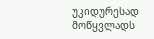უკიდურესად მოწყვლადს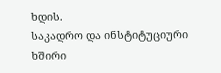ხდის.
საკადრო და ინსტიტუციური ხშირი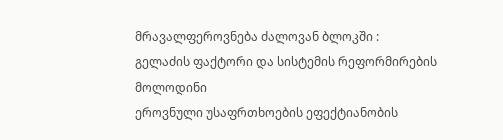მრავალფეროვნება ძალოვან ბლოკში :
გელაძის ფაქტორი და სისტემის რეფორმირების მოლოდინი
ეროვნული უსაფრთხოების ეფექტიანობის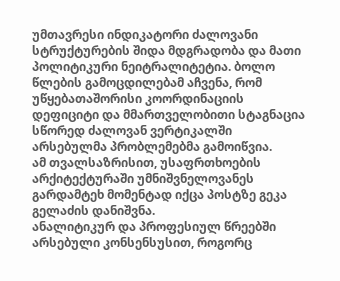უმთავრესი ინდიკატორი ძალოვანი სტრუქტურების შიდა მდგრადობა და მათი პოლიტიკური ნეიტრალიტეტია. ბოლო წლების გამოცდილებამ აჩვენა, რომ უწყებათაშორისი კოორდინაციის დეფიციტი და მმართველობითი სტაგნაცია სწორედ ძალოვან ვერტიკალში არსებულმა პრობლემებმა გამოიწვია.
ამ თვალსაზრისით, უსაფრთხოების არქიტექტურაში უმნიშვნელოვანეს გარდამტეხ მომენტად იქცა პოსტზე გეკა გელაძის დანიშვნა.
ანალიტიკურ და პროფესიულ წრეებში არსებული კონსენსუსით, როგორც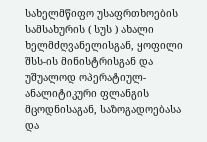სახელმწიფო უსაფრთხოების სამსახურის ( სუს ) ახალი ხელმძღვანელისგან, ყოფილი შსს-ის მინისტრისგან და უშუალოდ ოპერატიულ-ანალიტიკური ფლანგის მცოდნისაგან, საზოგადოებასა და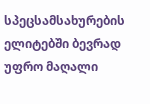სპეცსამსახურების ელიტებში ბევრად უფრო მაღალი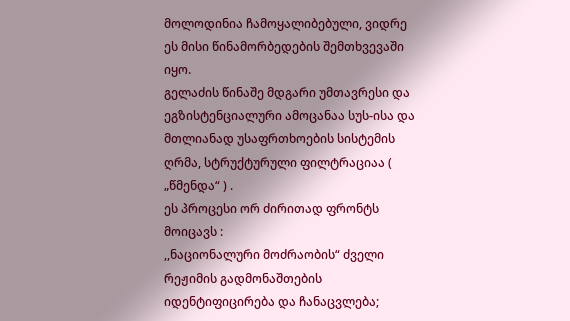მოლოდინია ჩამოყალიბებული, ვიდრე ეს მისი წინამორბედების შემთხვევაში იყო.
გელაძის წინაშე მდგარი უმთავრესი და ეგზისტენციალური ამოცანაა სუს-ისა და მთლიანად უსაფრთხოების სისტემის ღრმა, სტრუქტურული ფილტრაციაა ( „წმენდა“ ) .
ეს პროცესი ორ ძირითად ფრონტს მოიცავს :
,,ნაციონალური მოძრაობის“ ძველი რეჟიმის გადმონაშთების იდენტიფიცირება და ჩანაცვლება;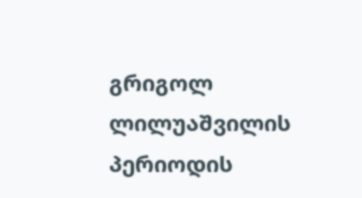გრიგოლ ლილუაშვილის პერიოდის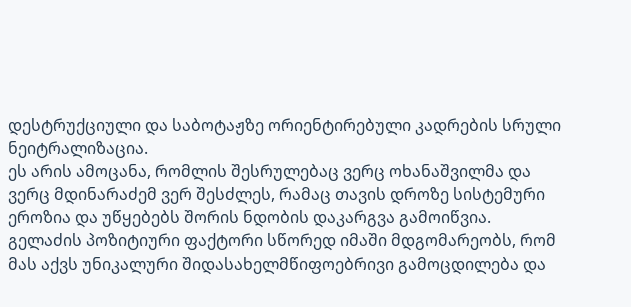დესტრუქციული და საბოტაჟზე ორიენტირებული კადრების სრული ნეიტრალიზაცია.
ეს არის ამოცანა, რომლის შესრულებაც ვერც ოხანაშვილმა და ვერც მდინარაძემ ვერ შესძლეს, რამაც თავის დროზე სისტემური ეროზია და უწყებებს შორის ნდობის დაკარგვა გამოიწვია.
გელაძის პოზიტიური ფაქტორი სწორედ იმაში მდგომარეობს, რომ მას აქვს უნიკალური შიდასახელმწიფოებრივი გამოცდილება და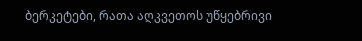ბერკეტები, რათა აღკვეთოს უწყებრივი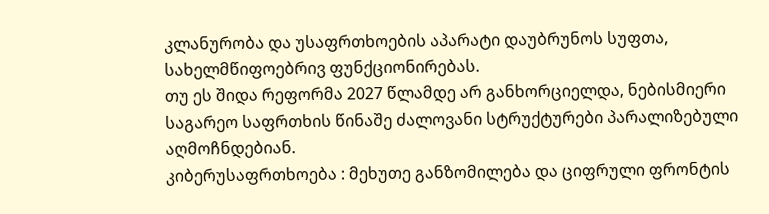კლანურობა და უსაფრთხოების აპარატი დაუბრუნოს სუფთა, სახელმწიფოებრივ ფუნქციონირებას.
თუ ეს შიდა რეფორმა 2027 წლამდე არ განხორციელდა, ნებისმიერი საგარეო საფრთხის წინაშე ძალოვანი სტრუქტურები პარალიზებული აღმოჩნდებიან.
კიბერუსაფრთხოება : მეხუთე განზომილება და ციფრული ფრონტის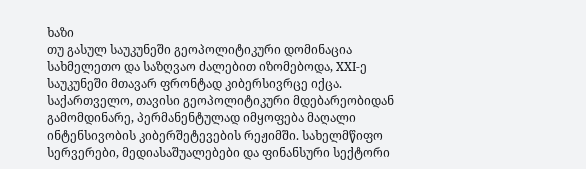ხაზი
თუ გასულ საუკუნეში გეოპოლიტიკური დომინაცია სახმელეთო და საზღვაო ძალებით იზომებოდა, XXI-ე საუკუნეში მთავარ ფრონტად კიბერსივრცე იქცა. საქართველო, თავისი გეოპოლიტიკური მდებარეობიდან გამომდინარე, პერმანენტულად იმყოფება მაღალი ინტენსივობის კიბერშეტევების რეჟიმში. სახელმწიფო სერვერები, მედიასაშუალებები და ფინანსური სექტორი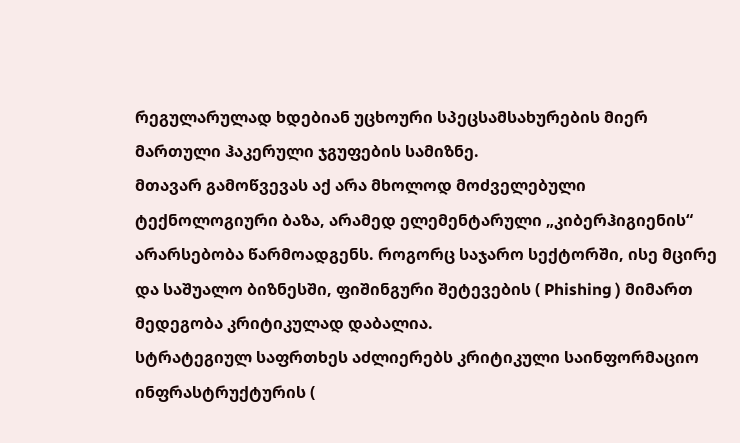რეგულარულად ხდებიან უცხოური სპეცსამსახურების მიერ მართული ჰაკერული ჯგუფების სამიზნე.
მთავარ გამოწვევას აქ არა მხოლოდ მოძველებული ტექნოლოგიური ბაზა, არამედ ელემენტარული „კიბერჰიგიენის“ არარსებობა წარმოადგენს. როგორც საჯარო სექტორში, ისე მცირე და საშუალო ბიზნესში, ფიშინგური შეტევების ( Phishing ) მიმართ მედეგობა კრიტიკულად დაბალია.
სტრატეგიულ საფრთხეს აძლიერებს კრიტიკული საინფორმაციო ინფრასტრუქტურის (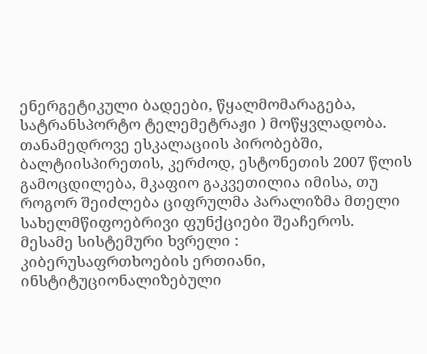ენერგეტიკული ბადეები, წყალმომარაგება, სატრანსპორტო ტელემეტრაჟი ) მოწყვლადობა.
თანამედროვე ესკალაციის პირობებში, ბალტიისპირეთის, კერძოდ, ესტონეთის 2007 წლის გამოცდილება, მკაფიო გაკვეთილია იმისა, თუ როგორ შეიძლება ციფრულმა პარალიზმა მთელი სახელმწიფოებრივი ფუნქციები შეაჩეროს.
მესამე სისტემური ხვრელი :
კიბერუსაფრთხოების ერთიანი, ინსტიტუციონალიზებული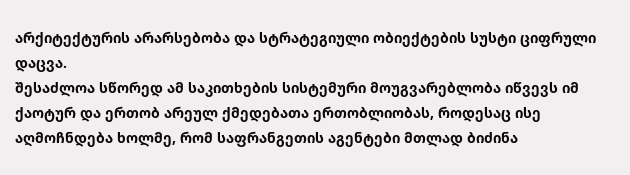არქიტექტურის არარსებობა და სტრატეგიული ობიექტების სუსტი ციფრული დაცვა.
შესაძლოა სწორედ ამ საკითხების სისტემური მოუგვარებლობა იწვევს იმ ქაოტურ და ერთობ არეულ ქმედებათა ერთობლიობას, როდესაც ისე აღმოჩნდება ხოლმე, რომ საფრანგეთის აგენტები მთლად ბიძინა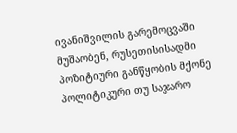ივანიშვილის გარემოცვაში მუშაობენ, რუსეთისისადმი პოზიტიური განწყობის მქონე პოლიტიკური თუ საჯარო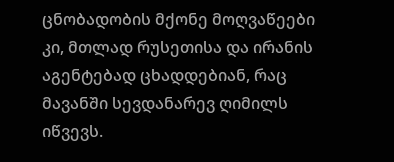ცნობადობის მქონე მოღვაწეები კი, მთლად რუსეთისა და ირანის აგენტებად ცხადდებიან, რაც მავანში სევდანარევ ღიმილს იწვევს.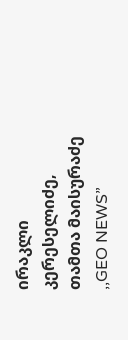ირაკლი კერესელიძე, თამთა მაისურაძე
,,GEO NEWS”